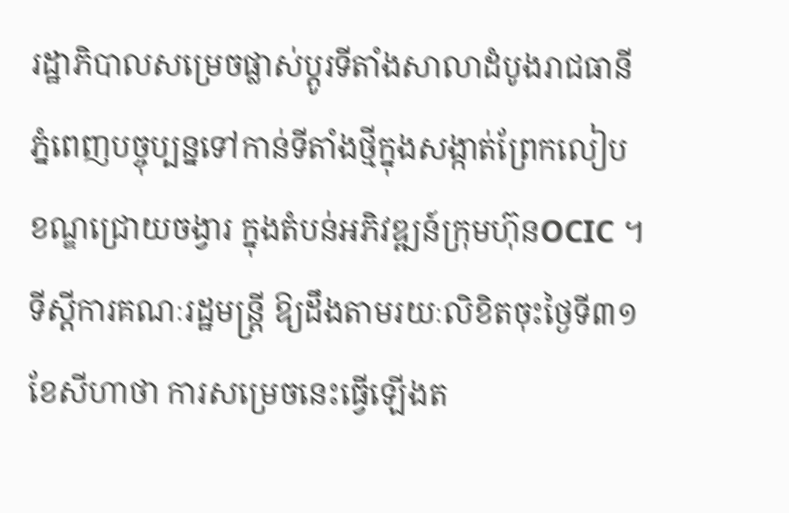រដ្ឋាភិបាលសម្រេចផ្លាស់ប្តូរទីតាំងសាលាដំបូងរាជធានីភ្នំពេញបច្ចុប្បន្នទៅកាន់ទីតាំងថ្មីក្នុងសង្កាត់ព្រែកលៀប ខណ្ឌជ្រោយចង្វារ ក្នុងតំបន់អភិវឌ្ឍន៍ក្រុមហ៊ុនOCIC ។
ទីស្តីការគណៈរដ្ឋមន្ត្រី ឱ្យដឹងតាមរយៈលិខិតចុះថ្ងៃទី៣១ ខែសីហាថា ការសម្រេចនេះធ្វើឡើងត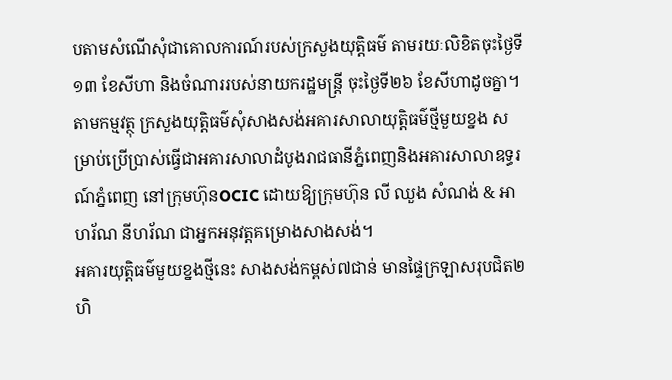បតាមសំណើសុំជាគោលការណ៍របស់ក្រសួងយុត្តិធម៌ តាមរយៈលិខិតចុះថ្ងៃទី១៣ ខែសីហា និងចំណាររបស់នាយករដ្ឋមន្ត្រី ចុះថ្ងៃទី២៦ ខែសីហាដូចគ្នា។
តាមកម្មវត្ថុ ក្រសួងយុត្តិធម៌សុំសាងសង់អគារសាលាយុត្តិធម៌ថ្មីមួយខ្នង សម្រាប់ប្រើប្រាស់ធ្វើជាអគារសាលាដំបូងរាជធានីភ្នំពេញនិងអគារសាលាឧទ្ធរណ៍ភ្នំពេញ នៅក្រុមហ៊ុនOCIC ដោយឱ្យក្រុមហ៊ុន លី ឈួង សំណង់ & អាហរ័ណ នីហរ័ណ ជាអ្នកអនុវត្តគម្រោងសាងសង់។
អគារយុត្តិធម៌មួយខ្នងថ្មីនេះ សាងសង់កម្ពស់៧ជាន់ មានផ្ទៃក្រឡាសរុបជិត២ហិ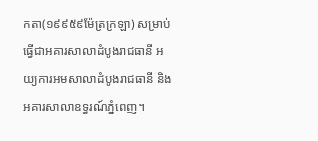កតា(១៩៩៥៩ម៉ែត្រក្រឡា) សម្រាប់ធ្វើជាអគារសាលាដំបូងរាជធានី អយ្យការអមសាលាដំបូងរាជធានី និងអគារសាលាឧទ្ធរណ៍ភ្នំពេញ។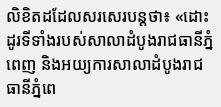លិខិតដដែលសរសេរបន្តថា៖ «ដោះដូរទីទាំងរបស់សាលាដំបូងរាជធានីភ្នំពេញ និងអយ្យការសាលាដំបូងរាជធានីភ្នំពេ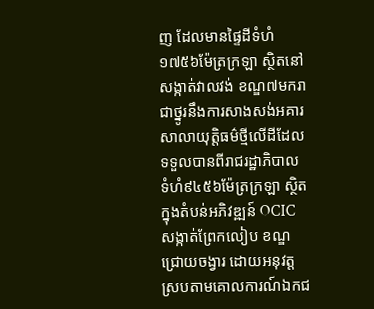ញ ដែលមានផ្ទៃដីទំហំ១៧៥៦ម៉ែត្រក្រឡា ស្ថិតនៅសង្កាត់វាលវង់ ខណ្ឌ៧មករា ជាថ្នូរនឹងការសាងសង់អគារសាលាយុត្តិធម៌ថ្មីលើដីដែលទទួលបានពីរាជរដ្ឋាភិបាល ទំហំ៩៤៥៦ម៉ែត្រក្រឡា ស្ថិតក្នុងតំបន់អភិវឌ្ឍន៍ OCIC សង្កាត់ព្រែកលៀប ខណ្ឌជ្រោយចង្វារ ដោយអនុវត្តស្របតាមគោលការណ៍ឯកជ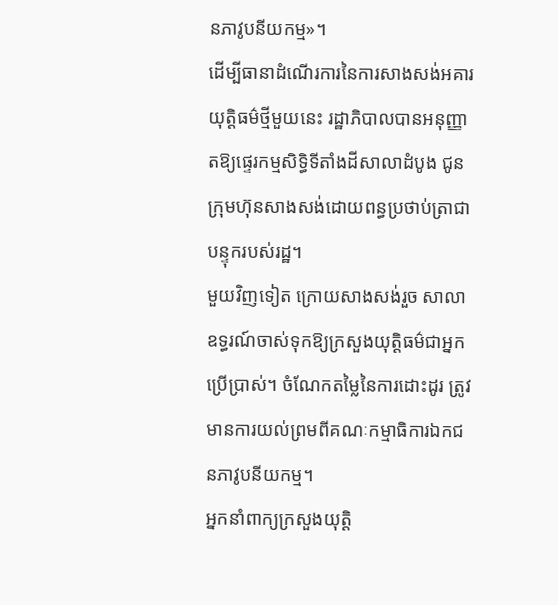នភាវូបនីយកម្ម»។
ដើម្បីធានាដំណើរការនៃការសាងសង់អគារយុត្តិធម៌ថ្មីមួយនេះ រដ្ឋាភិបាលបានអនុញ្ញាតឱ្យផ្ទេរកម្មសិទ្ធិទីតាំងដីសាលាដំបូង ជូនក្រុមហ៊ុនសាងសង់ដោយពន្ធប្រថាប់ត្រាជាបន្ទុករបស់រដ្ឋ។
មួយវិញទៀត ក្រោយសាងសង់រួច សាលាឧទ្ធរណ៍ចាស់ទុកឱ្យក្រសួងយុត្តិធម៌ជាអ្នកប្រើប្រាស់។ ចំណែកតម្លៃនៃការដោះដូរ ត្រូវមានការយល់ព្រមពីគណៈកម្មាធិការឯកជនភាវូបនីយកម្ម។
អ្នកនាំពាក្យក្រសួងយុត្តិ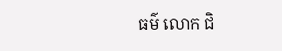ធម៌ លោក ជិ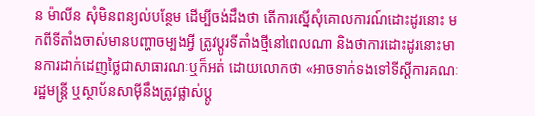ន ម៉ាលីន សុំមិនពន្យល់បន្ថែម ដើម្បីចង់ដឹងថា តើការស្នើសុំគោលការណ៍ដោះដូរនោះ មកពីទីតាំងចាស់មានបញ្ហាចម្បងអ្វី ត្រូវប្តូរទីតាំងថ្មីនៅពេលណា និងថាការដោះដូរនោះមានការដាក់ដេញថ្លៃជាសាធារណៈឬក៏អត់ ដោយលោកថា «អាចទាក់ទងទៅទីស្តីការគណៈរដ្ឋមន្ត្រី ឬស្ថាប័នសាម៉ីនឹងត្រូវផ្លាស់ប្តូ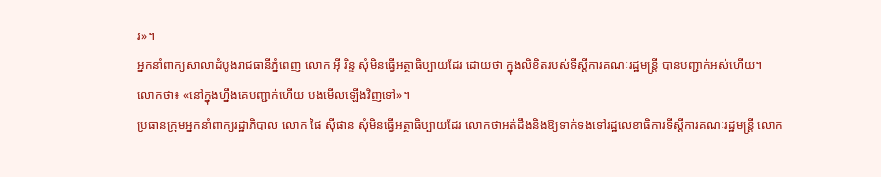រ»។
អ្នកនាំពាក្យសាលាដំបូងរាជធានីភ្នំពេញ លោក អ៊ី រិន្ទ សុំមិនធ្វើអត្ថាធិប្បាយដែរ ដោយថា ក្នុងលិខិតរបស់ទីស្តីការគណៈរដ្ឋមន្ត្រី បានបញ្ជាក់អស់ហើយ។
លោកថា៖ «នៅក្នុងហ្នឹងគេបញ្ជាក់ហើយ បងមើលឡើងវិញទៅ»។
ប្រធានក្រុមអ្នកនាំពាក្យរដ្ឋាភិបាល លោក ផៃ ស៊ីផាន សុំមិនធ្វើអត្ថាធិប្បាយដែរ លោកថាអត់ដឹងនិងឱ្យទាក់ទងទៅរដ្ឋលេខាធិការទីស្តីការគណៈរដ្ឋមន្ត្រី លោក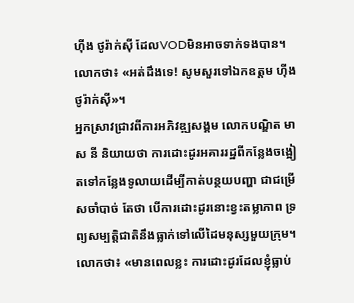ហ៊ីង ថូរ៉ាក់ស៊ី ដែលVODមិនអាចទាក់ទងបាន។
លោកថា៖ «អត់ដឹងទេ! សូមសួរទៅឯកឧត្តម ហ៊ីង ថូរ៉ាក់ស៊ី»។
អ្នកស្រាវជ្រាវពីការអភិវឌ្ឍសង្គម លោកបណ្ឌិត មាស នី និយាយថា ការដោះដូរអគាររដ្ឋពីកន្លែងចង្អៀតទៅកន្លែងទូលាយដើម្បីកាត់បន្ថយបញ្ហា ជាជម្រើសចាំបាច់ តែថា បើការដោះដូរនោះខ្វះតម្លាភាព ទ្រព្យសម្បត្តិជាតិនឹងធ្លាក់ទៅលើដៃមនុស្សមួយក្រុម។
លោកថា៖ «មានពេលខ្លះ ការដោះដូរដែលខ្ញុំធ្លាប់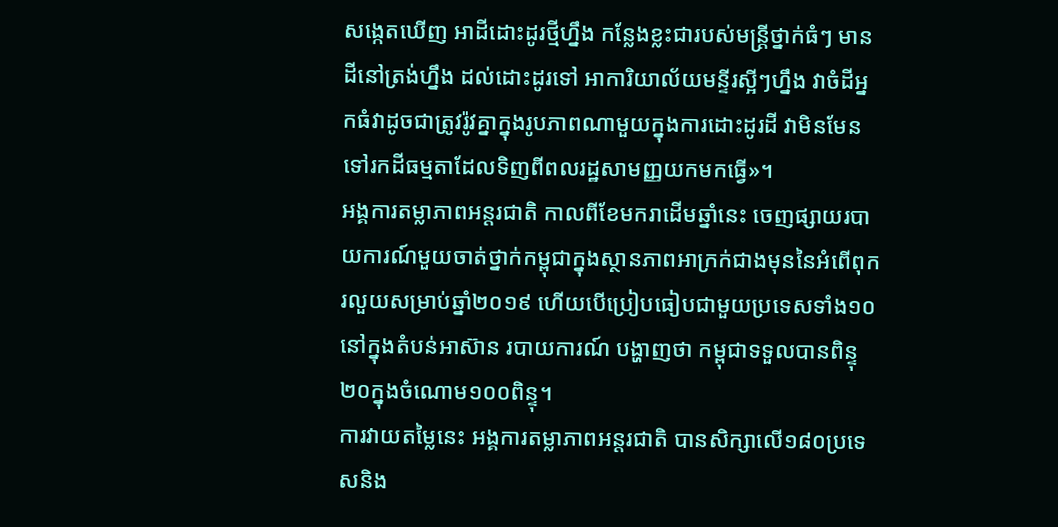សង្កេតឃើញ អាដីដោះដូរថ្មីហ្នឹង កន្លែងខ្លះជារបស់មន្ត្រីថ្នាក់ធំៗ មានដីនៅត្រង់ហ្នឹង ដល់ដោះដូរទៅ អាការិយាល័យមន្ទីរស្អីៗហ្នឹង វាចំដីអ្នកធំវាដូចជាត្រូវរ៉ូវគ្នាក្នុងរូបភាពណាមួយក្នុងការដោះដូរដី វាមិនមែនទៅរកដីធម្មតាដែលទិញពីពលរដ្ឋសាមញ្ញយកមកធ្វើ»។
អង្គការតម្លាភាពអន្តរជាតិ កាលពីខែមករាដើមឆ្នាំនេះ ចេញផ្សាយរបាយការណ៍មួយចាត់ថ្នាក់កម្ពុជាក្នុងស្ថានភាពអាក្រក់ជាងមុននៃអំពើពុករលួយសម្រាប់ឆ្នាំ២០១៩ ហើយបើប្រៀបធៀបជាមួយប្រទេសទាំង១០នៅក្នុងតំបន់អាស៊ាន របាយការណ៍ បង្ហាញថា កម្ពុជាទទួលបានពិន្ទុ២០ក្នុងចំណោម១០០ពិន្ទុ។
ការវាយតម្លៃនេះ អង្គការតម្លាភាពអន្តរជាតិ បានសិក្សាលើ១៨០ប្រទេសនិង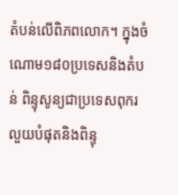តំបន់លើពិភពលោក។ ក្នុងចំណោម១៨០ប្រទេសនិងតំបន់ ពិន្ទុសូន្យជាប្រទេសពុករលួយបំផុតនិងពិន្ទុ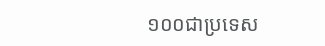១០០ជាប្រទេស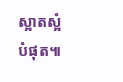ស្អាតស្អំបំផុត៕